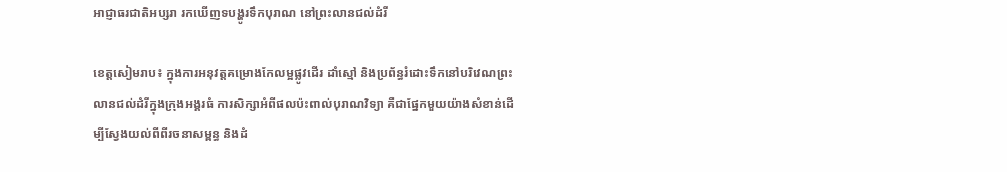អាជ្ញាធរជាតិអប្សរា រកឃើញទបង្ហូរទឹកបុរាណ នៅព្រះលានជល់ដំរី

ខេត្តសៀមរាប៖ ក្នុងការអនុវត្តគម្រោងកែលម្អផ្លូវដើរ ដាំស្មៅ និងប្រព័ន្ធរំដោះទឹកនៅបរិវេណព្រះលានជល់ដំរីក្នុងក្រុងអង្គរធំ ការសិក្សាអំពីផលប៉ះពាល់បុរាណវិទ្យា គឺជាផ្នែកមួយយ៉ាងសំខាន់ដើម្បីស្វែងយល់ពីពីរចនាសម្ពន្ធ និងដំ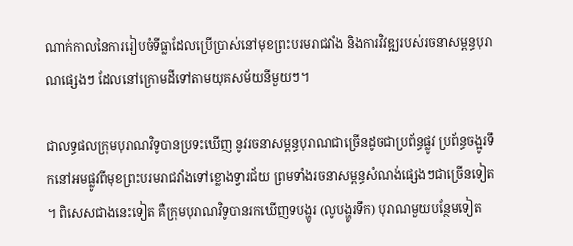ណាក់កាលនៃការរៀបចំទីធ្លាដែលប្រើប្រាស់នៅមុខព្រះបរមរាជវាំង និងការវិវឌ្ឍរបស់រចនាសម្ពន្ធបុរាណផ្សេងៗ ដែលនៅក្រោមដីទៅតាមយុគសម័យនីមួយៗ។

ជាលទ្ធផលក្រុមបុរាណវិទូបានប្រទះឃើញ នូវរចនាសម្ពន្ធបុរាណជាច្រើនដូចជាប្រព័ន្ធផ្លូវ ប្រព័ន្ធចង្អូរទឹកនៅអមផ្លូវពីមុខព្រះបរមរាជវាំងទៅខ្លោងទ្វារជ័យ ព្រមទាំងរចនាសម្ពន្ធសំណង់ផ្សេងៗជាច្រើនទៀត។ ពិសេសជាងនេះទៀត គឺក្រុមបុរាណវិទូបានរកឃើញទបង្ហូរ (លូបង្ហូរទឹក) បុរាណមួយបន្ថែមទៀត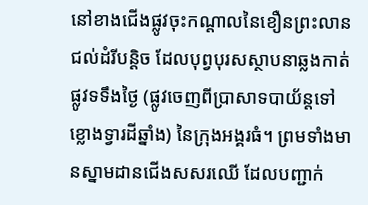នៅខាងជើងផ្លូវចុះកណ្តាលនៃខឿនព្រះលានជល់ដំរីបន្តិច ដែលបុព្វបុរសស្ថាបនាឆ្លងកាត់ផ្លូវទទឹងថ្ងៃ (ផ្លូវចេញពីប្រាសាទបាយ័ន្តទៅខ្លោងទ្វារដីឆ្នាំង) នៃក្រុងអង្គរធំ។ ព្រមទាំងមានស្នាមដានជើងសសរឈើ ដែលបញ្ជាក់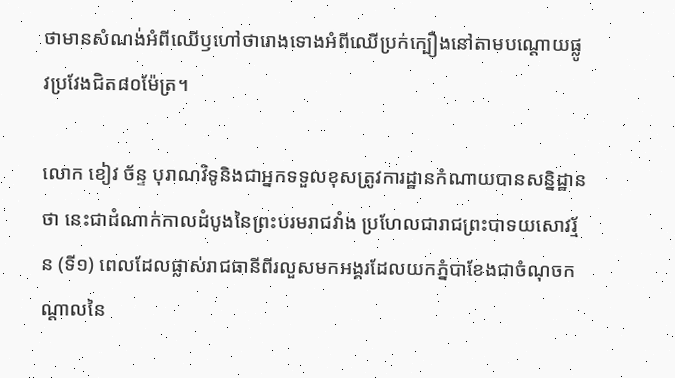ថាមានសំណង់អំពីឈើឫហៅថារោងទោងអំពីឈើប្រក់ក្បឿងនៅតាមបណ្តោយផ្លូវប្រវែងជិត៨០ម៉ែត្រ។

លោក ខៀវ ច័ន្ទ បុរាណវិទូនិងជាអ្នកទទួលខុសត្រូវការដ្ឋានកំណាយបានសន្និដ្ឋានថា នេះជាដំណាក់កាលដំបូងនៃព្រះបរមរាជវាំង ប្រហែលជារាជព្រះបាទយសោវរ្ម័ន (ទី១) ពេលដែលផ្លាស់រាជធានីពីរលួសមកអង្គរដែលយកភ្នំបាខែងជាចំណុចកណ្តាលនៃ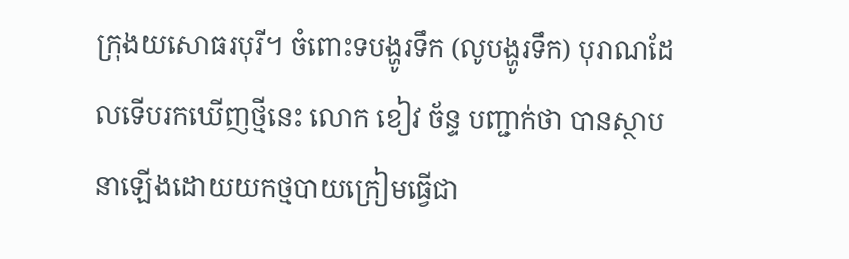ក្រុងយសោធរបុរី។ ចំពោះទបង្ហូរទឹក (លូបង្ហូរទឹក) បុរាណដែលទើបរកឃើញថ្មីនេះ លោក ខៀវ ច័ន្ទ បញ្ជាក់ថា បានស្ថាបនាឡើងដោយយកថ្មបាយក្រៀមធ្វើជា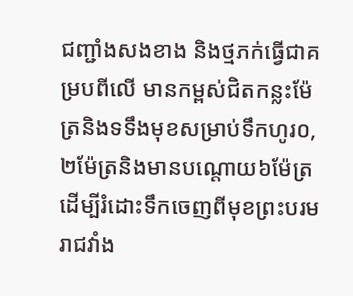ជញ្ជាំងសងខាង និងថ្មភក់ធ្វើជាគម្របពីលើ មានកម្ពស់ជិតកន្លះម៉ែត្រនិងទទឹងមុខសម្រាប់ទឹកហូរ០,២ម៉ែត្រនិងមានបណ្តោយ៦ម៉ែត្រ ដើម្បីរំដោះទឹកចេញពីមុខព្រះបរមរាជវាំង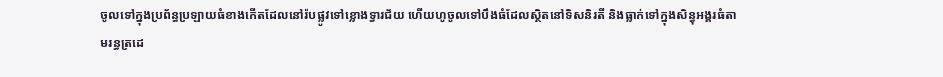ចូលទៅក្នុងប្រព័ន្ធប្រឡាយធំខាងកើតដែលនៅរ៉បផ្លូវទៅខ្លោងទ្វារជ័យ ហើយហូចូលទៅបឹងធំដែលស្ថិតនៅទិសនិរតី និងធ្លាក់ទៅក្នុងសិន្ធុអង្គរធំតាមរន្ធត្រដេ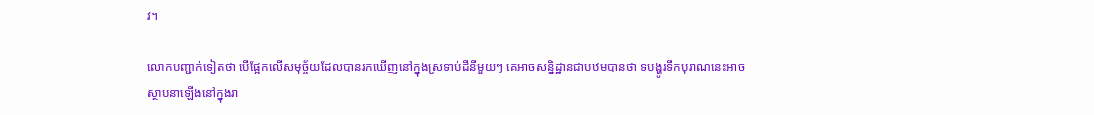វ។

លោកបញ្ជាក់ទៀតថា បើផ្អែកលើសមុច្ច័យដែលបានរកឃើញនៅក្នុងស្រទាប់ដីនីមួយៗ គេអាចសន្និដ្ឋានជាបឋមបានថា ទបង្ហូរទឹកបុរាណនេះអាចស្ថាបនាឡើងនៅក្នុងរា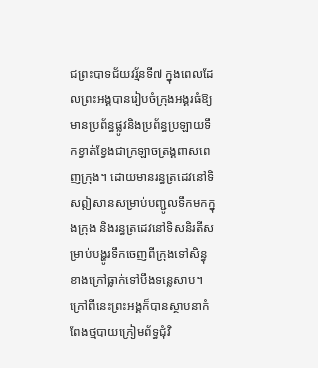ជព្រះបាទជ័យវរ្ម័នទី៧ ក្នុងពេលដែលព្រះអង្គបានរៀបចំក្រុងអង្គរធំឱ្យមានប្រព័ន្ធផ្លូវនិងប្រព័ន្ធប្រឡាយទឹកខ្វាត់ខ្វែងជាក្រឡាចត្រង្គពាសពេញក្រុង។ ដោយមានរន្ធត្រដេវនៅទិសឦសានសម្រាប់បញ្ជូលទឹកមកក្នុងក្រុង និងរន្ធត្រដេវនៅទិសនិរតីសម្រាប់បង្ហូរទឹកចេញពីក្រុងទៅសិន្ធុខាងក្រៅធ្លាក់ទៅបឹងទន្លេសាប។ ក្រៅពីនេះព្រះអង្គក៏បានស្ថាបនាកំពែងថ្មបាយក្រៀមព័ទ្ធជុំវិ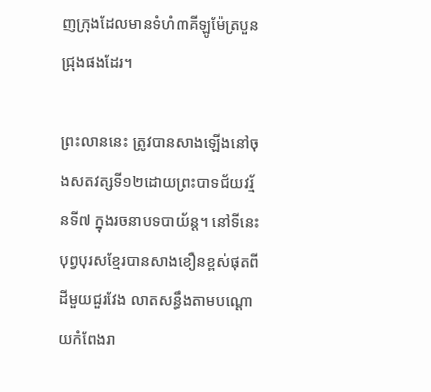ញក្រុងដែលមានទំហំ៣គីឡូម៉ែត្របួនជ្រុងផងដែរ។

ព្រះលាននេះ ត្រូវបានសាងឡើងនៅចុងសតវត្សទី១២ដោយព្រះបាទជ័យវរ្ម័នទី៧ ក្នុងរចនាបទបាយ័ន្ត។ នៅទីនេះ បុព្វបុរសខ្មែរបានសាងខឿនខ្ពស់ផុតពីដីមួយជួរវែង លាតសន្ធឹងតាមបណ្តោយកំពែងរា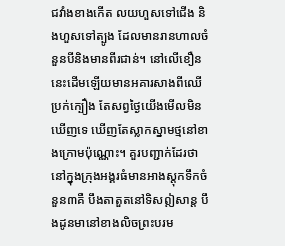ជវាំងខាងកើត លយហួសទៅជើង និងហួសទៅត្បូង ដែលមានរានហាលចំនួនបីនិងមានពីរជាន់។ នៅលើខឿននេះដើមឡើយមានអគារសាងពីឈើប្រក់ក្បឿង តែសព្វថ្ងៃយើងមើលមិនឃើញទេ ឃើញតែស្លាកស្នាមថ្មនៅខាងក្រោមប៉ុណ្ណោះ។ គួរបញ្ជាក់ដែរថា នៅក្នុងក្រុងអង្គរធំមានអាងស្តុកទឹកចំនួន៣គឺ បឹងតាតួតនៅទិសឦសាន្ត បឹងដូនមានៅខាងលិចព្រះបរម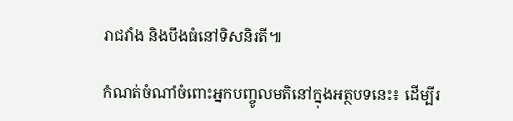រាជវាំង និងបឹងធំនៅទិសនិរតី៕

កំណត់ចំណាំចំពោះអ្នកបញ្ចូលមតិនៅក្នុងអត្ថបទនេះ៖ ដើម្បីរ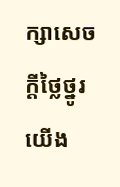ក្សាសេចក្ដីថ្លៃថ្នូរ យើង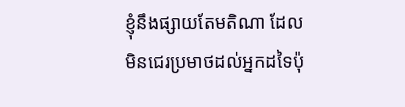ខ្ញុំនឹងផ្សាយតែមតិណា ដែលមិនជេរប្រមាថដល់អ្នកដទៃប៉ុ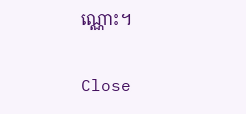ណ្ណោះ។

Close